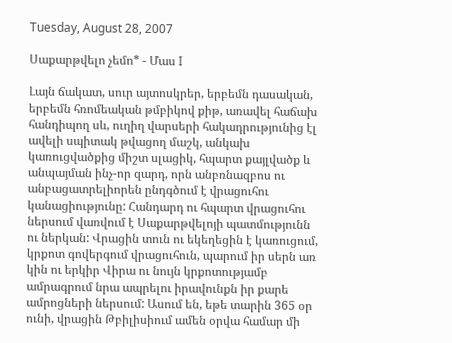Tuesday, August 28, 2007

Սաքարթվելո չեմո* - Մաս I

Լայն ճակատ, սուր այտոսկրեր, երբեմն դասական, երբեմն հռոմեական թմբիկով քիթ, առավել հաճախ հանդիպող սև, ուղիղ վարսերի հակադրությունից էլ ավելի սպիտակ թվացող մաշկ, անկախ կառուցվածքից միշտ սլացիկ, հպարտ քայլվածք և անպայման ինչ-որ զարդ, որն անբռնազբոս ու անբացատրելիորեն ընդգծում է վրացուհու կանացիությունը: Հանդարդ ու հպարտ վրացուհու ներսում վառվում է Սաքարթվելոյի պատմությունն ու ներկան: Վրացին տուն ու եկեղեցին է կառուցում, կրքոտ գովերգում վրացուհուն, պարում իր սերն առ կին ու երկիր Վիրա ու նույն կրքոտությամբ ամրագրում նրա ապրելու իրավունքն իր քարե ամրոցների ներսում: Ասում են, եթե տարին 365 օր ունի, վրացին Թբիլիսիում ամեն օրվա համար մի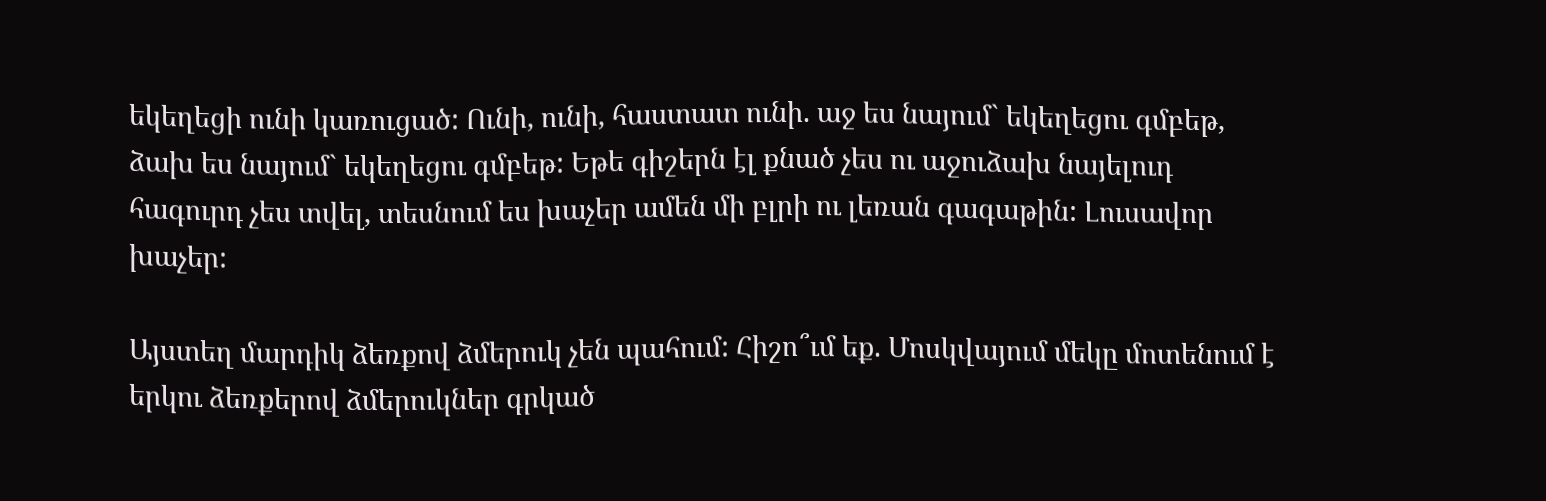եկեղեցի ունի կառուցած: Ունի, ունի, հաստատ ունի. աջ ես նայում` եկեղեցու գմբեթ, ձախ ես նայում` եկեղեցու գմբեթ: Եթե գիշերն էլ քնած չես ու աջուձախ նայելուդ հագուրդ չես տվել, տեսնում ես խաչեր ամեն մի բլրի ու լեռան գագաթին: Լուսավոր խաչեր:

Այստեղ մարդիկ ձեռքով ձմերուկ չեն պահում: Հիշո՞ւմ եք. Մոսկվայում մեկը մոտենում է երկու ձեռքերով ձմերուկներ գրկած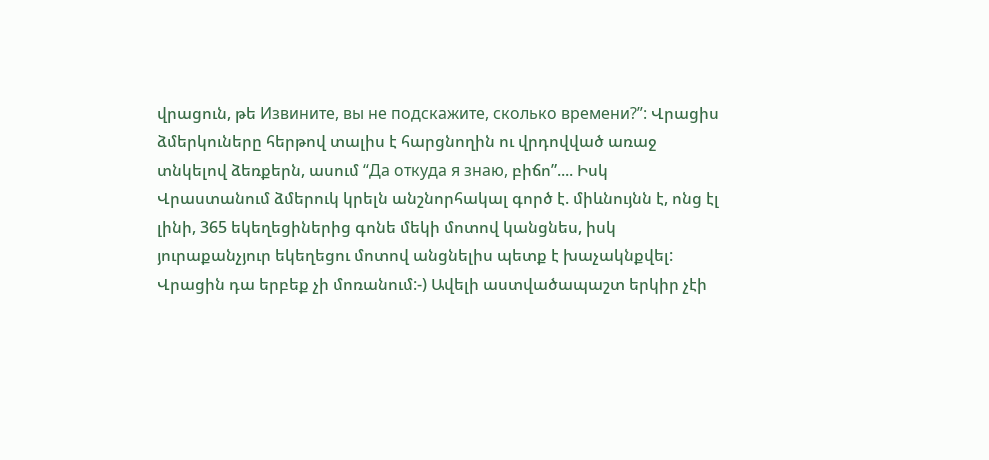վրացուն, թե Извините, вы не подскажите, сколько времени?”: Վրացիս ձմերկուները հերթով տալիս է հարցնողին ու վրդովված առաջ տնկելով ձեռքերն, ասում “Да откуда я знаю, բիճո”.... Իսկ Վրաստանում ձմերուկ կրելն անշնորհակալ գործ է. միևնույնն է, ոնց էլ լինի, 365 եկեղեցիներից գոնե մեկի մոտով կանցնես, իսկ յուրաքանչյուր եկեղեցու մոտով անցնելիս պետք է խաչակնքվել: Վրացին դա երբեք չի մոռանում:-) Ավելի աստվածապաշտ երկիր չէի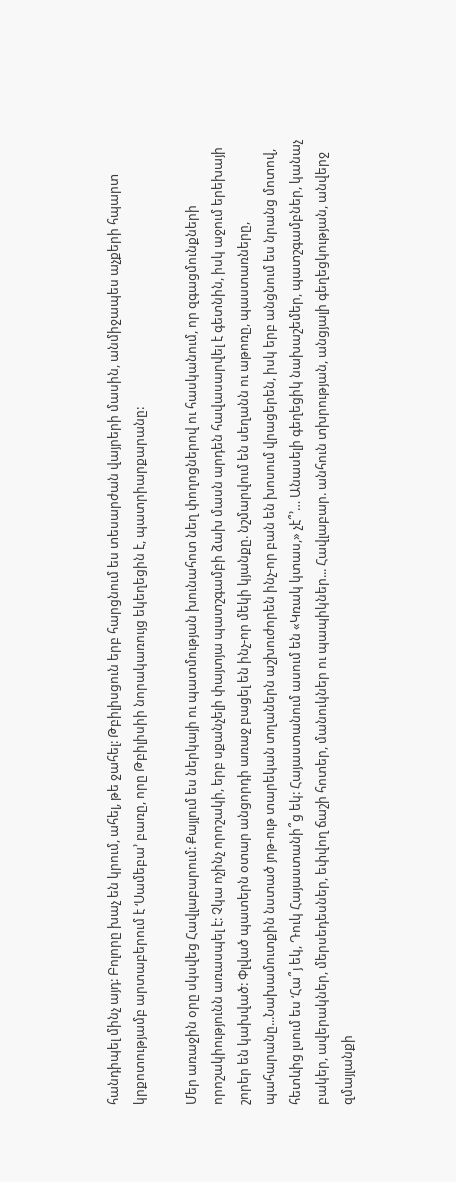հանդիպել մինչ այդ: Բոլորը խաչ են կրում, ահել, թե ջահել: Թբիլիսցուն երբ հարցնում ես տեսարժան վայրերի մասին, անմիջապես աչքերի հպարտ կրքոտությամբ արտաբերում է ‘Սամեբա’ բառը, որը Թբիլիսիի նորակառույց եկեղեցին է, պատրիարքարանը:

Մեր առաջին օրը սկսվեց Հավլաբարում: Քայլում ես ներկայի ու պատմության խունահոտ նեղ փողոցներով ու հասկանում, որ զգացմունքների որոշակիությունն առասպել է: Չկա ոչինչ որոշակի, երբ սքանչելի փայտյա պատշգամբի ձախ մասն արդեն հավասարվել է գետնին, իսկ աջում երեխայի շորեր են կախված: Փլված պատերն օտար անցորդի առաջ բացել են ինչ-որ մեկի կյանքը. նշմարվում են սեղանն ու աթոռը, պաստառները, պահարանը...Նախամուտքին նստած յոթ-ութ տարեկան տղաներն աշխուժորեն ինչ-որ բան են խոսում վրացերեն, իսկ երբ անցնում ես նրանց մոտով, հետևից լսում ես ‘Հա՞յ եկ, Դուկ Հայաստանի՞ց եկ: Հայաստանում ասում են «Կռակ կտաս,» չէ՞’… Անասելի գեղեցիկ նախաշեմեր, պատշգամբներ, կանաչ բակեր, ավերակներ, մերսեդեսներ, եփվող ճաշի հոտեր, մանուկներ ու պապիկներ... Հավլաբար. անհուն տխրության, անցյալի գեղեցկության, անվերջ զմայլանքի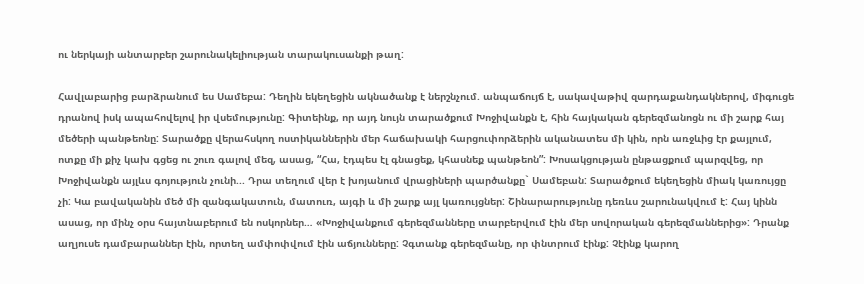ու ներկայի անտարբեր շարունակելիության տարակուսանքի թաղ:

Հավլաբարից բարձրանում ես Սամեբա: Դեղին եկեղեցին ակնածանք է ներշնչում. անպաճույճ է, սակավաթիվ զարդաքանդակներով, միգուցե դրանով իսկ ապահովելով իր վսեմությունը: Գիտեինք, որ այդ նույն տարածքում Խոջիվանքն է, հին հայկական գերեզմանոցն ու մի շարք հայ մեծերի պանթեոնը: Տարածքը վերահսկող ոստիկաններին մեր հաճախակի հարցուփորձերին ականատես մի կին, որն առջևից էր քայլում, ոտքը մի քիչ կախ գցեց ու շուռ գալով մեզ, ասաց, “Հա, էդպես էլ գնացեք, կհասնեք պանթեոն”: Խոսակցության ընթացքում պարզվեց, որ Խոջիվանքն այլևս գոյություն չունի... Դրա տեղում վեր է խոյանում վրացիների պարծանքը` Սամեբան: Տարածքում եկեղեցին միակ կառույցը չի: Կա բավականին մեծ մի զանգակատուն, մատուռ, այգի և մի շարք այլ կառույցներ: Շինարարությունը դեռևս շարունակվում է: Հայ կինն ասաց, որ մինչ օրս հայտնաբերում են ոսկորներ… «Խոջիվանքում գերեզմանները տարբերվում էին մեր սովորական գերեզմաններից»: Դրանք աղյուսե դամբարաններ էին, որտեղ ամփոփվում էին աճյունները: Չգտանք գերեզմանը, որ փնտրում էինք: Չէինք կարող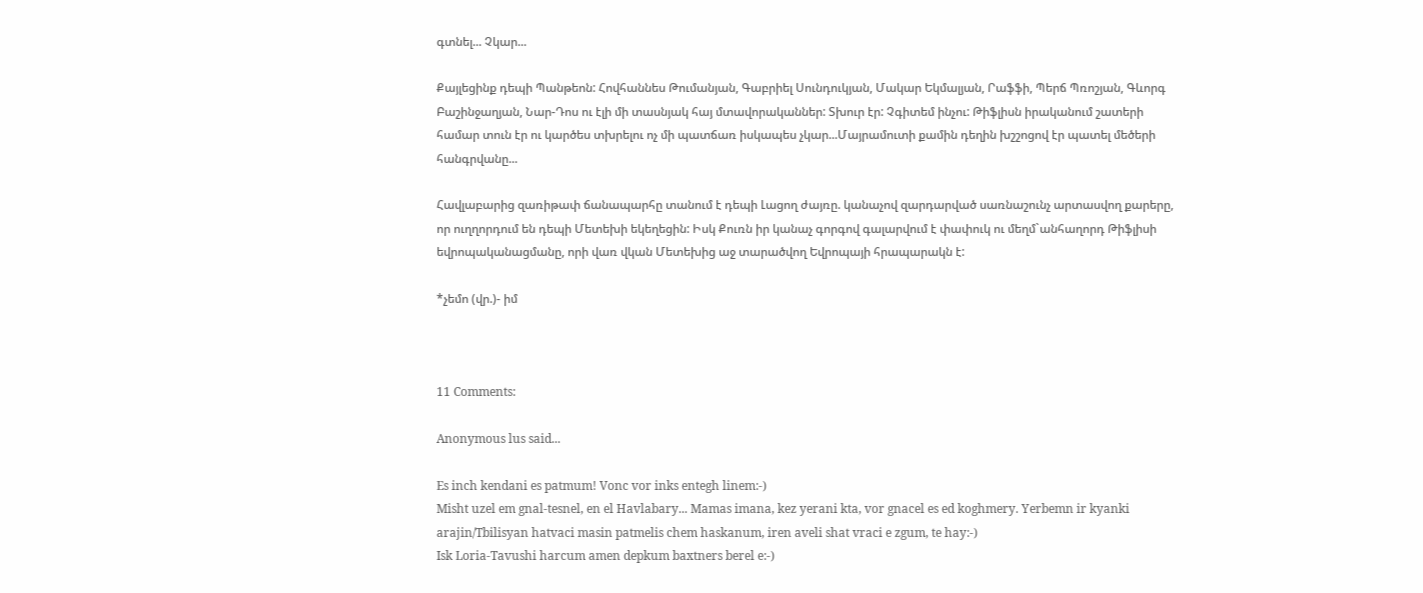գտնել... Չկար...

Քայլեցինք դեպի Պանթեոն: Հովհաննես Թումանյան, Գաբրիել Սունդուկյան, Մակար Եկմալյան, Րաֆֆի, Պերճ Պռոշյան, Գևորգ Բաշինջաղյան, Նար-Դոս ու էլի մի տասնյակ հայ մտավորականներ: Տխուր էր: Չգիտեմ ինչու: Թիֆլիսն իրականում շատերի համար տուն էր ու կարծես տխրելու ոչ մի պատճառ իսկապես չկար...Մայրամուտի քամին դեղին խշշոցով էր պատել մեծերի հանգրվանը...

Հավլաբարից զառիթափ ճանապարհը տանում է դեպի Լացող ժայռը. կանաչով զարդարված սառնաշունչ արտասվող քարերը, որ ուղղորդում են դեպի Մետեխի եկեղեցին: Իսկ Քուռն իր կանաչ գորգով գալարվում է փափուկ ու մեղմ`անհաղորդ Թիֆլիսի եվրոպականացմանը, որի վառ վկան Մետեխից աջ տարածվող Եվրոպայի հրապարակն է:

*չեմո (վր.)- իմ



11 Comments:

Anonymous lus said...

Es inch kendani es patmum! Vonc vor inks entegh linem:-)
Misht uzel em gnal-tesnel, en el Havlabary... Mamas imana, kez yerani kta, vor gnacel es ed koghmery. Yerbemn ir kyanki arajin/Tbilisyan hatvaci masin patmelis chem haskanum, iren aveli shat vraci e zgum, te hay:-)
Isk Loria-Tavushi harcum amen depkum baxtners berel e:-)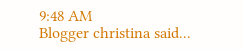9:48 AM
Blogger christina said...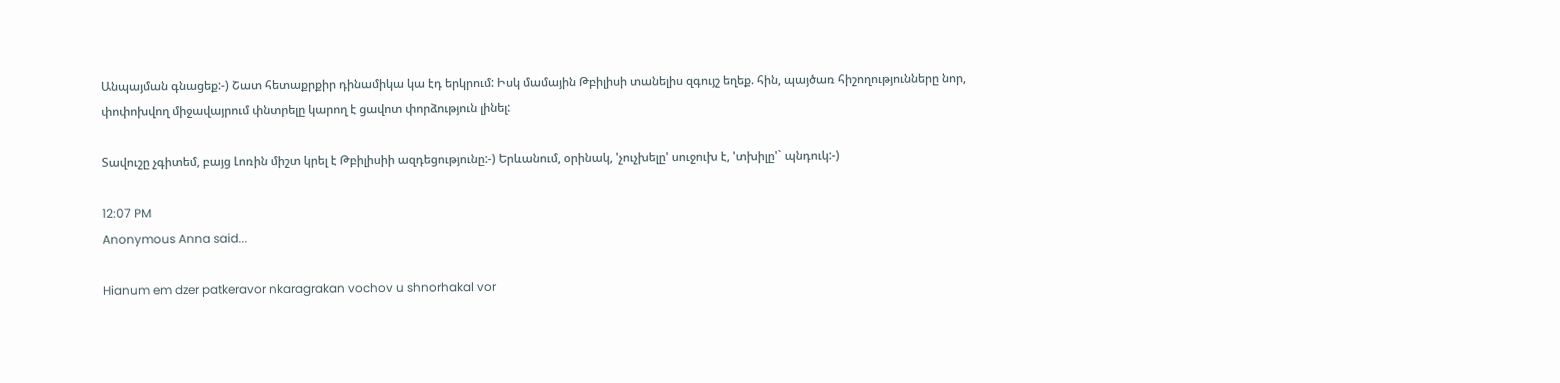Անպայման գնացեք:-) Շատ հետաքրքիր դինամիկա կա էդ երկրում: Իսկ մամային Թբիլիսի տանելիս զգույշ եղեք. հին, պայծառ հիշողությունները նոր, փոփոխվող միջավայրում փնտրելը կարող է ցավոտ փորձություն լինել:

Տավուշը չգիտեմ, բայց Լոռին միշտ կրել է Թբիլիսիի ազդեցությունը:-) Երևանում, օրինակ, 'չուչխելը' սուջուխ է, 'տխիլը'` պնդուկ:-)

12:07 PM
Anonymous Anna said...

Hianum em dzer patkeravor nkaragrakan vochov u shnorhakal vor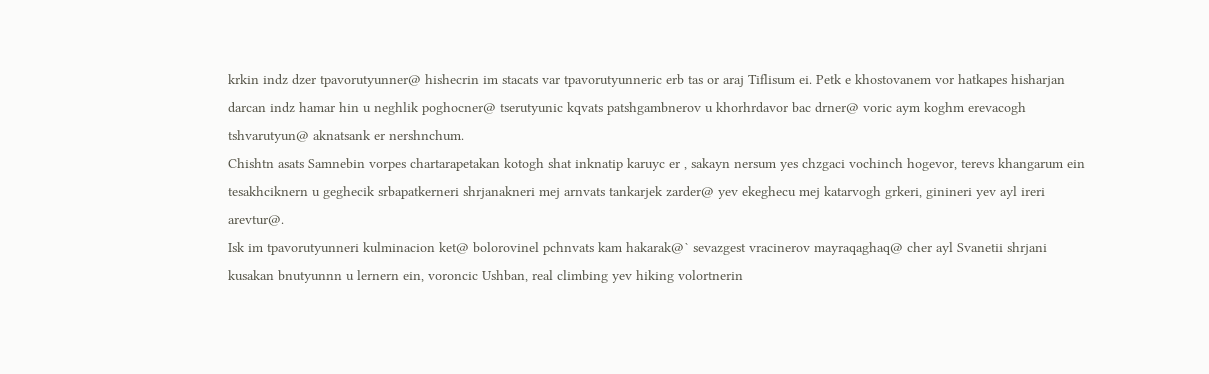krkin indz dzer tpavorutyunner@ hishecrin im stacats var tpavorutyunneric erb tas or araj Tiflisum ei. Petk e khostovanem vor hatkapes hisharjan darcan indz hamar hin u neghlik poghocner@ tserutyunic kqvats patshgambnerov u khorhrdavor bac drner@ voric aym koghm erevacogh tshvarutyun@ aknatsank er nershnchum.
Chishtn asats Samnebin vorpes chartarapetakan kotogh shat inknatip karuyc er , sakayn nersum yes chzgaci vochinch hogevor, terevs khangarum ein tesakhciknern u geghecik srbapatkerneri shrjanakneri mej arnvats tankarjek zarder@ yev ekeghecu mej katarvogh grkeri, ginineri yev ayl ireri arevtur@.
Isk im tpavorutyunneri kulminacion ket@ bolorovinel pchnvats kam hakarak@` sevazgest vracinerov mayraqaghaq@ cher ayl Svanetii shrjani kusakan bnutyunnn u lernern ein, voroncic Ushban, real climbing yev hiking volortnerin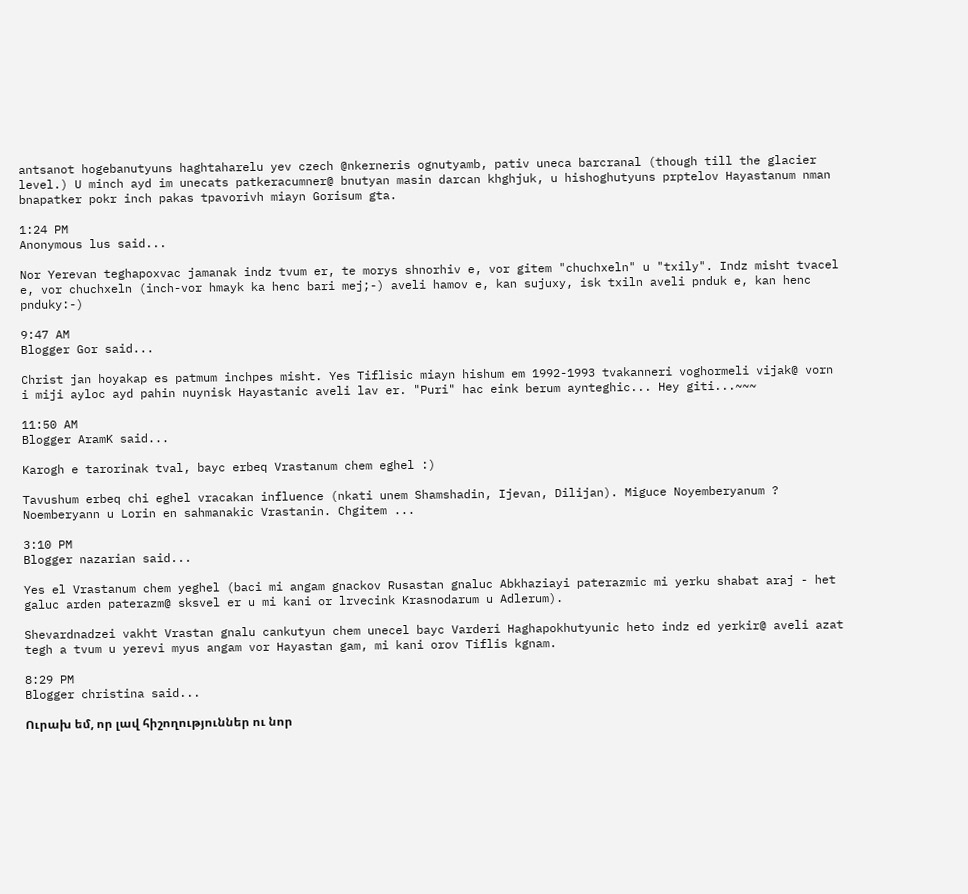antsanot hogebanutyuns haghtaharelu yev czech @nkerneris ognutyamb, pativ uneca barcranal (though till the glacier level.) U minch ayd im unecats patkeracumner@ bnutyan masin darcan khghjuk, u hishoghutyuns prptelov Hayastanum nman bnapatker pokr inch pakas tpavorivh miayn Gorisum gta.

1:24 PM
Anonymous lus said...

Nor Yerevan teghapoxvac jamanak indz tvum er, te morys shnorhiv e, vor gitem "chuchxeln" u "txily". Indz misht tvacel e, vor chuchxeln (inch-vor hmayk ka henc bari mej;-) aveli hamov e, kan sujuxy, isk txiln aveli pnduk e, kan henc pnduky:-)

9:47 AM
Blogger Gor said...

Christ jan hoyakap es patmum inchpes misht. Yes Tiflisic miayn hishum em 1992-1993 tvakanneri voghormeli vijak@ vorn i miji ayloc ayd pahin nuynisk Hayastanic aveli lav er. "Puri" hac eink berum aynteghic... Hey giti...~~~

11:50 AM
Blogger AramK said...

Karogh e tarorinak tval, bayc erbeq Vrastanum chem eghel :)

Tavushum erbeq chi eghel vracakan influence (nkati unem Shamshadin, Ijevan, Dilijan). Miguce Noyemberyanum ? Noemberyann u Lorin en sahmanakic Vrastanin. Chgitem ...

3:10 PM
Blogger nazarian said...

Yes el Vrastanum chem yeghel (baci mi angam gnackov Rusastan gnaluc Abkhaziayi paterazmic mi yerku shabat araj - het galuc arden paterazm@ sksvel er u mi kani or lrvecink Krasnodarum u Adlerum).

Shevardnadzei vakht Vrastan gnalu cankutyun chem unecel bayc Varderi Haghapokhutyunic heto indz ed yerkir@ aveli azat tegh a tvum u yerevi myus angam vor Hayastan gam, mi kani orov Tiflis kgnam.

8:29 PM
Blogger christina said...

Ուրախ եմ, որ լավ հիշողություններ ու նոր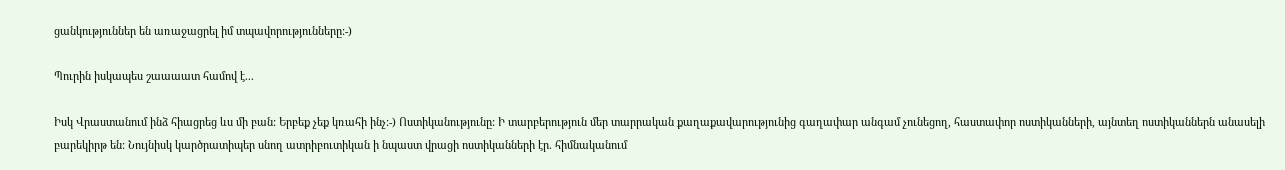ցանկություններ են առաջացրել իմ տպավորությունները:-)

Պուրին իսկապես շաաաատ համով է...

Իսկ Վրաստանում ինձ հիացրեց ևս մի բան: Երբեք չեք կռահի ինչ:-) Ոստիկանությունը: Ի տարբերություն մեր տարրական քաղաքավարությունից գաղափար անգամ չունեցող, հաստափոր ոստիկանների, այնտեղ ոստիկաններն անասելի բարեկիրթ են: Նույնիսկ կարծրատիպեր սնող ատրիբուտիկան ի նպաստ վրացի ոստիկանների էր. հիմնականում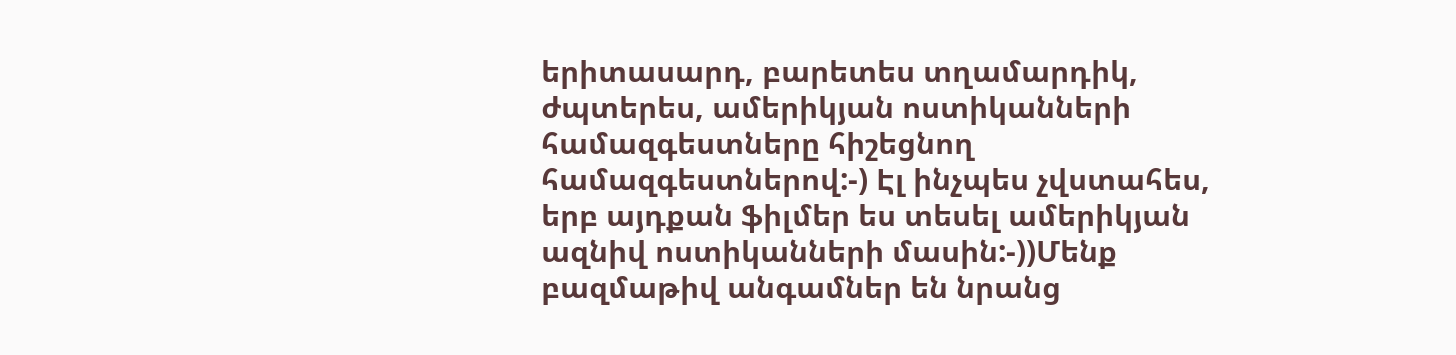երիտասարդ, բարետես տղամարդիկ, ժպտերես, ամերիկյան ոստիկանների համազգեստները հիշեցնող համազգեստներով:-) Էլ ինչպես չվստահես, երբ այդքան ֆիլմեր ես տեսել ամերիկյան ազնիվ ոստիկանների մասին:-))Մենք բազմաթիվ անգամներ են նրանց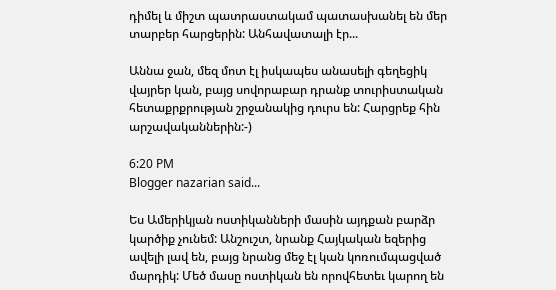դիմել և միշտ պատրաստակամ պատասխանել են մեր տարբեր հարցերին: Անհավատալի էր...

Աննա ջան, մեզ մոտ էլ իսկապես անասելի գեղեցիկ վայրեր կան, բայց սովորաբար դրանք տուրիստական հետաքրքրության շրջանակից դուրս են: Հարցրեք հին արշավականներին:-)

6:20 PM
Blogger nazarian said...

Ես Ամերիկյան ոստիկանների մասին այդքան բարձր կարծիք չունեմ: Անշուշտ, նրանք Հայկական եզերից ավելի լավ են, բայց նրանց մեջ էլ կան կոռումպացված մարդիկ: Մեծ մասը ոստիկան են որովհետեւ կարող են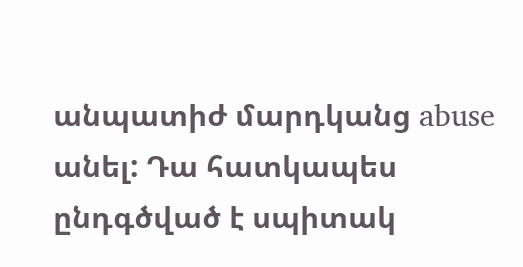անպատիժ մարդկանց abuse անել: Դա հատկապես ընդգծված է սպիտակ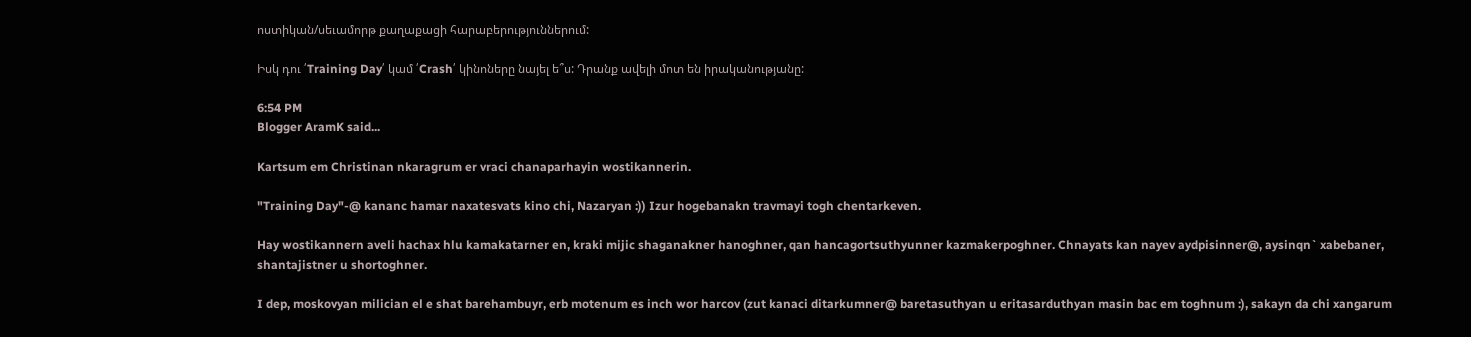ոստիկան/սեւամորթ քաղաքացի հարաբերություններում:

Իսկ դու ՛Training Day՛ կամ ՛Crash՛ կինոները նայել ե՞ս: Դրանք ավելի մոտ են իրականությանը:

6:54 PM
Blogger AramK said...

Kartsum em Christinan nkaragrum er vraci chanaparhayin wostikannerin.

"Training Day"-@ kananc hamar naxatesvats kino chi, Nazaryan :)) Izur hogebanakn travmayi togh chentarkeven.

Hay wostikannern aveli hachax hlu kamakatarner en, kraki mijic shaganakner hanoghner, qan hancagortsuthyunner kazmakerpoghner. Chnayats kan nayev aydpisinner@, aysinqn` xabebaner, shantajistner u shortoghner.

I dep, moskovyan milician el e shat barehambuyr, erb motenum es inch wor harcov (zut kanaci ditarkumner@ baretasuthyan u eritasarduthyan masin bac em toghnum :), sakayn da chi xangarum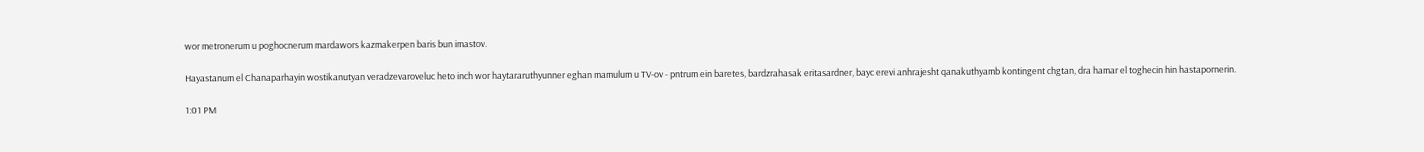wor metronerum u poghocnerum mardawors kazmakerpen baris bun imastov.

Hayastanum el Chanaparhayin wostikanutyan veradzevaroveluc heto inch wor haytararuthyunner eghan mamulum u TV-ov - pntrum ein baretes, bardzrahasak eritasardner, bayc erevi anhrajesht qanakuthyamb kontingent chgtan, dra hamar el toghecin hin hastapornerin.

1:01 PM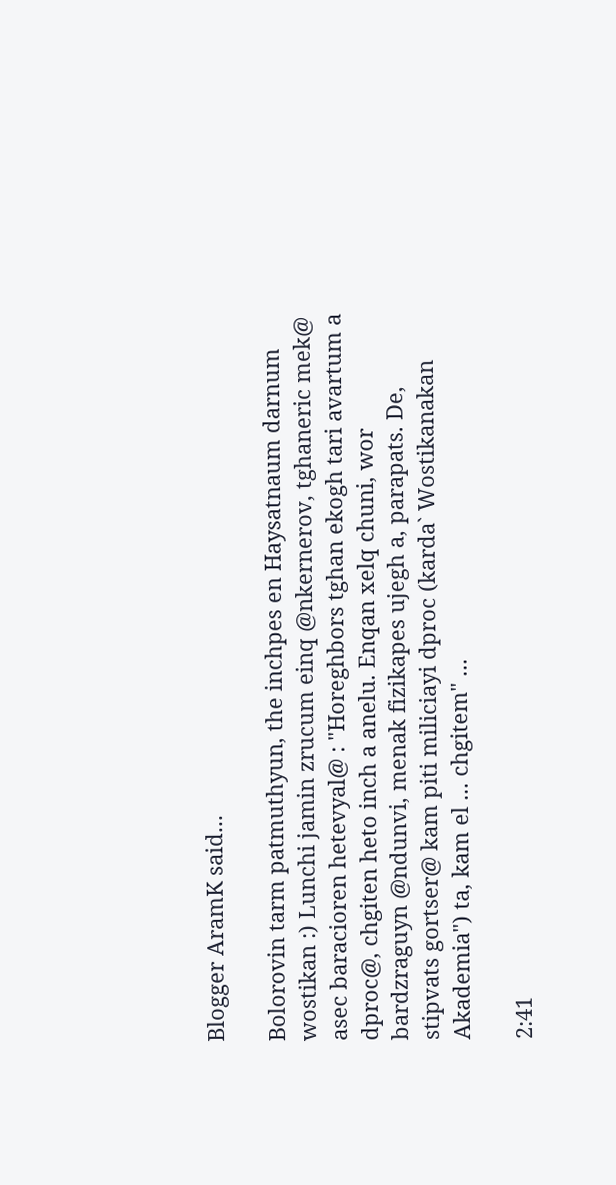Blogger AramK said...

Bolorovin tarm patmuthyun, the inchpes en Haysatnaum darnum wostikan :) Lunchi jamin zrucum einq @nkernerov, tghaneric mek@ asec baracioren hetevyal@ : "Horeghbors tghan ekogh tari avartum a dproc@, chgiten heto inch a anelu. Enqan xelq chuni, wor bardzraguyn @ndunvi, menak fizikapes ujegh a, parapats. De, stipvats gortser@ kam piti miliciayi dproc (karda` Wostikanakan Akademia") ta, kam el ... chgitem" ...

2:41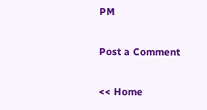PM

Post a Comment

<< Home